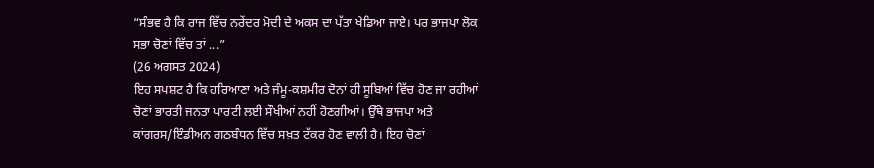“ਸੰਭਵ ਹੈ ਕਿ ਰਾਜ ਵਿੱਚ ਨਰੇਂਦਰ ਮੋਦੀ ਦੇ ਅਕਸ ਦਾ ਪੱਤਾ ਖੇਡਿਆ ਜਾਏ। ਪਰ ਭਾਜਪਾ ਲੋਕ ਸਭਾ ਚੋਣਾਂ ਵਿੱਚ ਤਾਂ ...”
(26 ਅਗਸਤ 2024)
ਇਹ ਸਪਸ਼ਟ ਹੈ ਕਿ ਹਰਿਆਣਾ ਅਤੇ ਜੰਮੂ-ਕਸ਼ਮੀਰ ਦੋਨਾਂ ਹੀ ਸੂਬਿਆਂ ਵਿੱਚ ਹੋਣ ਜਾ ਰਹੀਆਂ ਚੋਣਾਂ ਭਾਰਤੀ ਜਨਤਾ ਪਾਰਟੀ ਲਈ ਸੌਖੀਆਂ ਨਹੀਂ ਹੋਣਗੀਆਂ। ਉੱਥੇ ਭਾਜਪਾ ਅਤੇ ਕਾਂਗਰਸ/ਇੰਡੀਅਨ ਗਠਬੰਧਨ ਵਿੱਚ ਸਖ਼ਤ ਟੱਕਰ ਹੋਣ ਵਾਲੀ ਹੈ। ਇਹ ਚੋਣਾਂ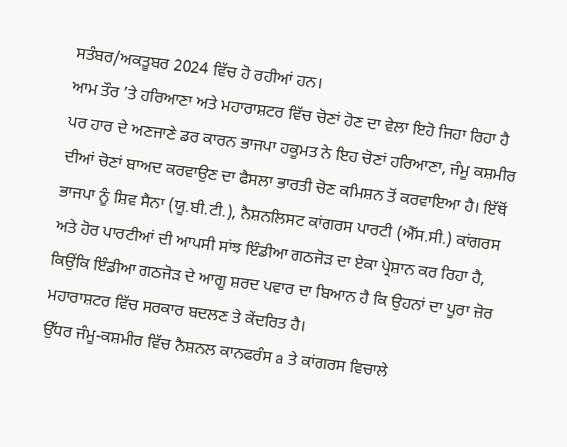ਸਤੰਬਰ/ਅਕਤੂਬਰ 2024 ਵਿੱਚ ਹੋ ਰਹੀਆਂ ਹਨ।
ਆਮ ਤੌਰ ’ਤੇ ਹਰਿਆਣਾ ਅਤੇ ਮਹਾਰਾਸ਼ਟਰ ਵਿੱਚ ਚੋਣਾਂ ਹੋਣ ਦਾ ਵੇਲਾ ਇਹੋ ਜਿਹਾ ਰਿਹਾ ਹੈ ਪਰ ਹਾਰ ਦੇ ਅਣਜਾਣੇ ਡਰ ਕਾਰਨ ਭਾਜਪਾ ਹਕੂਮਤ ਨੇ ਇਹ ਚੋਣਾਂ ਹਰਿਆਣਾ, ਜੰਮੂ ਕਸ਼ਮੀਰ ਦੀਆਂ ਚੋਣਾਂ ਬਾਅਦ ਕਰਵਾਉਣ ਦਾ ਫੈਸਲਾ ਭਾਰਤੀ ਚੋਣ ਕਮਿਸ਼ਨ ਤੋਂ ਕਰਵਾਇਆ ਹੈ। ਇੱਥੋਂ ਭਾਜਪਾ ਨੂੰ ਸ਼ਿਵ ਸੈਨਾ (ਯੂ.ਬੀ.ਟੀ.), ਨੈਸ਼ਨਲਿਸਟ ਕਾਂਗਰਸ ਪਾਰਟੀ (ਐੱਸ.ਸੀ.) ਕਾਂਗਰਸ ਅਤੇ ਹੋਰ ਪਾਰਟੀਆਂ ਦੀ ਆਪਸੀ ਸਾਂਝ ਇੰਡੀਆ ਗਠਜੋੜ ਦਾ ਏਕਾ ਪ੍ਰੇਸ਼ਾਨ ਕਰ ਰਿਹਾ ਹੈ, ਕਿਉਂਕਿ ਇੰਡੀਆ ਗਠਜੋੜ ਦੇ ਆਗੂ ਸ਼ਰਦ ਪਵਾਰ ਦਾ ਬਿਆਨ ਹੈ ਕਿ ਉਹਨਾਂ ਦਾ ਪੂਰਾ ਜ਼ੋਰ ਮਹਾਰਾਸ਼ਟਰ ਵਿੱਚ ਸਰਕਾਰ ਬਦਲਣ ਤੇ ਕੇਂਦਰਿਤ ਹੈ।
ਉੱਧਰ ਜੰਮੂ-ਕਸ਼ਮੀਰ ਵਿੱਚ ਨੈਸ਼ਨਲ ਕਾਨਫਰੰਸ a ਤੇ ਕਾਂਗਰਸ ਵਿਚਾਲੇ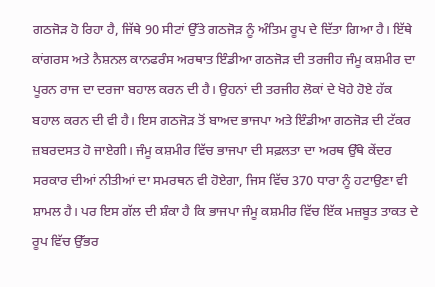ਗਠਜੋੜ ਹੋ ਰਿਹਾ ਹੈ, ਜਿੱਥੇ 90 ਸੀਟਾਂ ਉੱਤੇ ਗਠਜੋੜ ਨੂੰ ਅੰਤਿਮ ਰੂਪ ਦੇ ਦਿੱਤਾ ਗਿਆ ਹੈ। ਇੱਥੇ ਕਾਂਗਰਸ ਅਤੇ ਨੈਸ਼ਨਲ ਕਾਨਫਰੰਸ ਅਰਥਾਤ ਇੰਡੀਆ ਗਠਜੋੜ ਦੀ ਤਰਜੀਹ ਜੰਮੂ ਕਸ਼ਮੀਰ ਦਾ ਪੂਰਨ ਰਾਜ ਦਾ ਦਰਜਾ ਬਹਾਲ ਕਰਨ ਦੀ ਹੈ। ਉਹਨਾਂ ਦੀ ਤਰਜੀਹ ਲੋਕਾਂ ਦੇ ਖੋਹੇ ਹੋਏ ਹੱਕ ਬਹਾਲ ਕਰਨ ਦੀ ਵੀ ਹੈ। ਇਸ ਗਠਜੋੜ ਤੋਂ ਬਾਅਦ ਭਾਜਪਾ ਅਤੇ ਇੰਡੀਆ ਗਠਜੋੜ ਦੀ ਟੱਕਰ ਜ਼ਬਰਦਸਤ ਹੋ ਜਾਏਗੀ। ਜੰਮੂ ਕਸ਼ਮੀਰ ਵਿੱਚ ਭਾਜਪਾ ਦੀ ਸਫ਼ਲਤਾ ਦਾ ਅਰਥ ਉੱਥੇ ਕੇਂਦਰ ਸਰਕਾਰ ਦੀਆਂ ਨੀਤੀਆਂ ਦਾ ਸਮਰਥਨ ਵੀ ਹੋਏਗਾ, ਜਿਸ ਵਿੱਚ 370 ਧਾਰਾ ਨੂੰ ਹਟਾਉਣਾ ਵੀ ਸ਼ਾਮਲ ਹੈ। ਪਰ ਇਸ ਗੱਲ ਦੀ ਸ਼ੰਕਾ ਹੈ ਕਿ ਭਾਜਪਾ ਜੰਮੂ ਕਸ਼ਮੀਰ ਵਿੱਚ ਇੱਕ ਮਜ਼ਬੂਤ ਤਾਕਤ ਦੇ ਰੂਪ ਵਿੱਚ ਉੱਭਰ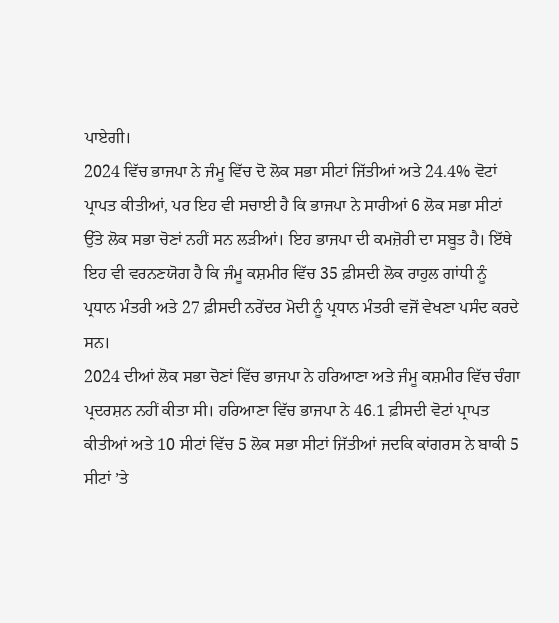ਪਾਏਗੀ।
2024 ਵਿੱਚ ਭਾਜਪਾ ਨੇ ਜੰਮੂ ਵਿੱਚ ਦੋ ਲੋਕ ਸਭਾ ਸੀਟਾਂ ਜਿੱਤੀਆਂ ਅਤੇ 24.4% ਵੋਟਾਂ ਪ੍ਰਾਪਤ ਕੀਤੀਆਂ, ਪਰ ਇਹ ਵੀ ਸਚਾਈ ਹੈ ਕਿ ਭਾਜਪਾ ਨੇ ਸਾਰੀਆਂ 6 ਲੋਕ ਸਭਾ ਸੀਟਾਂ ਉੱਤੇ ਲੋਕ ਸਭਾ ਚੋਣਾਂ ਨਹੀਂ ਸਨ ਲੜੀਆਂ। ਇਹ ਭਾਜਪਾ ਦੀ ਕਮਜ਼ੋਰੀ ਦਾ ਸਬੂਤ ਹੈ। ਇੱਥੇ ਇਹ ਵੀ ਵਰਨਣਯੋਗ ਹੈ ਕਿ ਜੰਮੂ ਕਸ਼ਮੀਰ ਵਿੱਚ 35 ਫ਼ੀਸਦੀ ਲੋਕ ਰਾਹੁਲ ਗਾਂਧੀ ਨੂੰ ਪ੍ਰਧਾਨ ਮੰਤਰੀ ਅਤੇ 27 ਫ਼ੀਸਦੀ ਨਰੇਂਦਰ ਮੋਦੀ ਨੂੰ ਪ੍ਰਧਾਨ ਮੰਤਰੀ ਵਜੋਂ ਵੇਖਣਾ ਪਸੰਦ ਕਰਦੇ ਸਨ।
2024 ਦੀਆਂ ਲੋਕ ਸਭਾ ਚੋਣਾਂ ਵਿੱਚ ਭਾਜਪਾ ਨੇ ਹਰਿਆਣਾ ਅਤੇ ਜੰਮੂ ਕਸ਼ਮੀਰ ਵਿੱਚ ਚੰਗਾ ਪ੍ਰਦਰਸ਼ਨ ਨਹੀਂ ਕੀਤਾ ਸੀ। ਹਰਿਆਣਾ ਵਿੱਚ ਭਾਜਪਾ ਨੇ 46.1 ਫ਼ੀਸਦੀ ਵੋਟਾਂ ਪ੍ਰਾਪਤ ਕੀਤੀਆਂ ਅਤੇ 10 ਸੀਟਾਂ ਵਿੱਚ 5 ਲੋਕ ਸਭਾ ਸੀਟਾਂ ਜਿੱਤੀਆਂ ਜਦਕਿ ਕਾਂਗਰਸ ਨੇ ਬਾਕੀ 5 ਸੀਟਾਂ ’ਤੇ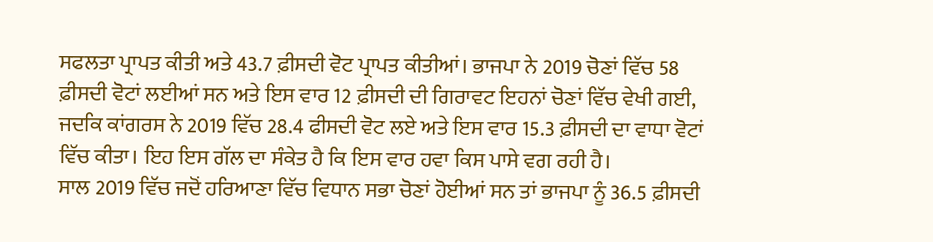ਸਫਲਤਾ ਪ੍ਰਾਪਤ ਕੀਤੀ ਅਤੇ 43.7 ਫ਼ੀਸਦੀ ਵੋਟ ਪ੍ਰਾਪਤ ਕੀਤੀਆਂ। ਭਾਜਪਾ ਨੇ 2019 ਚੋਣਾਂ ਵਿੱਚ 58 ਫ਼ੀਸਦੀ ਵੋਟਾਂ ਲਈਆਂ ਸਨ ਅਤੇ ਇਸ ਵਾਰ 12 ਫ਼ੀਸਦੀ ਦੀ ਗਿਰਾਵਟ ਇਹਨਾਂ ਚੋਣਾਂ ਵਿੱਚ ਵੇਖੀ ਗਈ, ਜਦਕਿ ਕਾਂਗਰਸ ਨੇ 2019 ਵਿੱਚ 28.4 ਫੀਸਦੀ ਵੋਟ ਲਏ ਅਤੇ ਇਸ ਵਾਰ 15.3 ਫ਼ੀਸਦੀ ਦਾ ਵਾਧਾ ਵੋਟਾਂ ਵਿੱਚ ਕੀਤਾ। ਇਹ ਇਸ ਗੱਲ ਦਾ ਸੰਕੇਤ ਹੈ ਕਿ ਇਸ ਵਾਰ ਹਵਾ ਕਿਸ ਪਾਸੇ ਵਗ ਰਹੀ ਹੈ।
ਸਾਲ 2019 ਵਿੱਚ ਜਦੋਂ ਹਰਿਆਣਾ ਵਿੱਚ ਵਿਧਾਨ ਸਭਾ ਚੋਣਾਂ ਹੋਈਆਂ ਸਨ ਤਾਂ ਭਾਜਪਾ ਨੂੰ 36.5 ਫ਼ੀਸਦੀ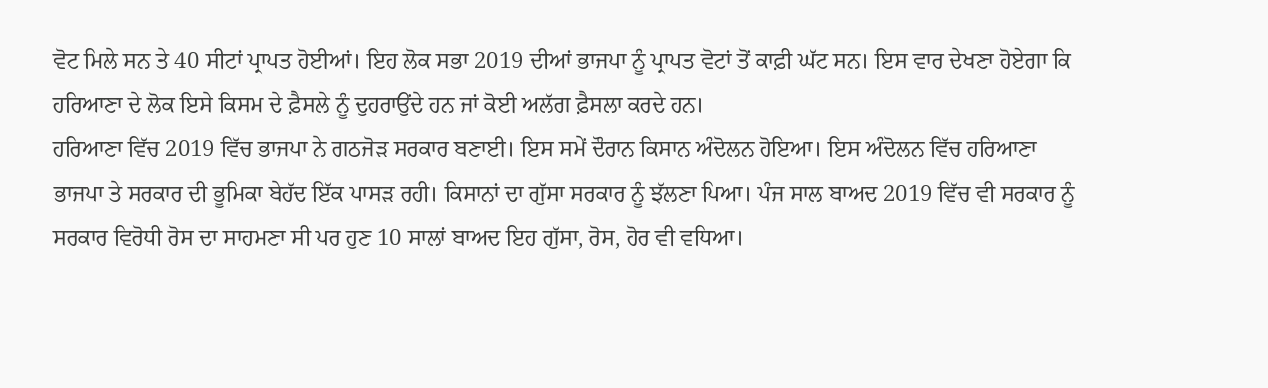ਵੋਟ ਮਿਲੇ ਸਨ ਤੇ 40 ਸੀਟਾਂ ਪ੍ਰਾਪਤ ਹੋਈਆਂ। ਇਹ ਲੋਕ ਸਭਾ 2019 ਦੀਆਂ ਭਾਜਪਾ ਨੂੰ ਪ੍ਰਾਪਤ ਵੋਟਾਂ ਤੋਂ ਕਾਫ਼ੀ ਘੱਟ ਸਨ। ਇਸ ਵਾਰ ਦੇਖਣਾ ਹੋਏਗਾ ਕਿ ਹਰਿਆਣਾ ਦੇ ਲੋਕ ਇਸੇ ਕਿਸਮ ਦੇ ਫ਼ੈਸਲੇ ਨੂੰ ਦੁਹਰਾਉਂਦੇ ਹਨ ਜਾਂ ਕੋਈ ਅਲੱਗ ਫ਼ੈਸਲਾ ਕਰਦੇ ਹਨ।
ਹਰਿਆਣਾ ਵਿੱਚ 2019 ਵਿੱਚ ਭਾਜਪਾ ਨੇ ਗਠਜੋੜ ਸਰਕਾਰ ਬਣਾਈ। ਇਸ ਸਮੇਂ ਦੌਰਾਨ ਕਿਸਾਨ ਅੰਦੋਲਨ ਹੋਇਆ। ਇਸ ਅੰਦੋਲਨ ਵਿੱਚ ਹਰਿਆਣਾ ਭਾਜਪਾ ਤੇ ਸਰਕਾਰ ਦੀ ਭੂਮਿਕਾ ਬੇਹੱਦ ਇੱਕ ਪਾਸੜ ਰਹੀ। ਕਿਸਾਨਾਂ ਦਾ ਗੁੱਸਾ ਸਰਕਾਰ ਨੂੰ ਝੱਲਣਾ ਪਿਆ। ਪੰਜ ਸਾਲ ਬਾਅਦ 2019 ਵਿੱਚ ਵੀ ਸਰਕਾਰ ਨੂੰ ਸਰਕਾਰ ਵਿਰੋਧੀ ਰੋਸ ਦਾ ਸਾਹਮਣਾ ਸੀ ਪਰ ਹੁਣ 10 ਸਾਲਾਂ ਬਾਅਦ ਇਹ ਗੁੱਸਾ, ਰੋਸ, ਹੋਰ ਵੀ ਵਧਿਆ।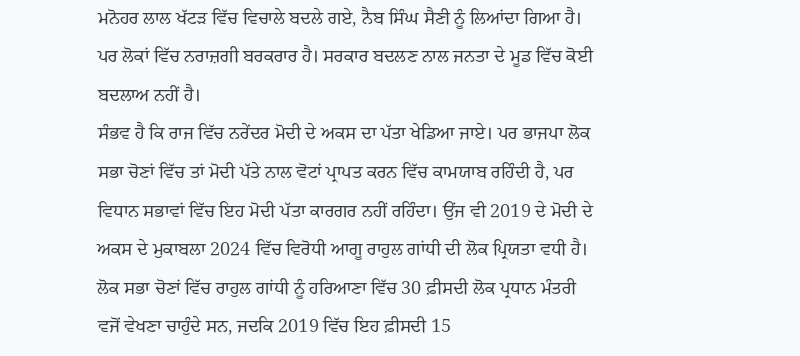ਮਨੋਹਰ ਲਾਲ ਖੱਟੜ ਵਿੱਚ ਵਿਚਾਲੇ ਬਦਲੇ ਗਏ, ਨੈਬ ਸਿੰਘ ਸੈਣੀ ਨੂੰ ਲਿਆਂਦਾ ਗਿਆ ਹੈ। ਪਰ ਲੋਕਾਂ ਵਿੱਚ ਨਰਾਜ਼ਗੀ ਬਰਕਰਾਰ ਹੈ। ਸਰਕਾਰ ਬਦਲਣ ਨਾਲ ਜਨਤਾ ਦੇ ਮੂਡ ਵਿੱਚ ਕੋਈ ਬਦਲਾਅ ਨਹੀਂ ਹੈ।
ਸੰਭਵ ਹੈ ਕਿ ਰਾਜ ਵਿੱਚ ਨਰੇਂਦਰ ਮੋਦੀ ਦੇ ਅਕਸ ਦਾ ਪੱਤਾ ਖੇਡਿਆ ਜਾਏ। ਪਰ ਭਾਜਪਾ ਲੋਕ ਸਭਾ ਚੋਣਾਂ ਵਿੱਚ ਤਾਂ ਮੋਦੀ ਪੱਤੇ ਨਾਲ ਵੋਟਾਂ ਪ੍ਰਾਪਤ ਕਰਨ ਵਿੱਚ ਕਾਮਯਾਬ ਰਹਿੰਦੀ ਹੈ, ਪਰ ਵਿਧਾਨ ਸਭਾਵਾਂ ਵਿੱਚ ਇਹ ਮੋਦੀ ਪੱਤਾ ਕਾਰਗਰ ਨਹੀਂ ਰਹਿੰਦਾ। ਉਂਜ ਵੀ 2019 ਦੇ ਮੋਦੀ ਦੇ ਅਕਸ ਦੇ ਮੁਕਾਬਲਾ 2024 ਵਿੱਚ ਵਿਰੋਧੀ ਆਗੂ ਰਾਹੁਲ ਗਾਂਧੀ ਦੀ ਲੋਕ ਪ੍ਰਿਯਤਾ ਵਧੀ ਹੈ। ਲੋਕ ਸਭਾ ਚੋਣਾਂ ਵਿੱਚ ਰਾਹੁਲ ਗਾਂਧੀ ਨੂੰ ਹਰਿਆਣਾ ਵਿੱਚ 30 ਫ਼ੀਸਦੀ ਲੋਕ ਪ੍ਰਧਾਨ ਮੰਤਰੀ ਵਜੋਂ ਵੇਖਣਾ ਚਾਹੁੰਦੇ ਸਨ, ਜਦਕਿ 2019 ਵਿੱਚ ਇਹ ਫ਼ੀਸਦੀ 15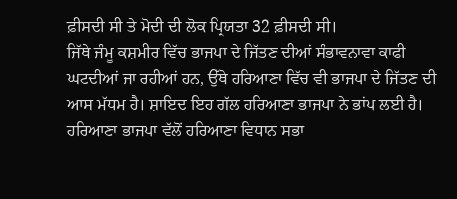ਫ਼ੀਸਦੀ ਸੀ ਤੇ ਮੋਦੀ ਦੀ ਲੋਕ ਪ੍ਰਿਯਤਾ 32 ਫ਼ੀਸਦੀ ਸੀ।
ਜਿੱਥੇ ਜੰਮੂ ਕਸ਼ਮੀਰ ਵਿੱਚ ਭਾਜਪਾ ਦੇ ਜਿੱਤਣ ਦੀਆਂ ਸੰਭਾਵਨਾਵਾ ਕਾਫੀ ਘਟਦੀਆਂ ਜਾ ਰਹੀਆਂ ਹਨ, ਉੱਥੇ ਹਰਿਆਣਾ ਵਿੱਚ ਵੀ ਭਾਜਪਾ ਦੇ ਜਿੱਤਣ ਦੀ ਆਸ ਮੱਧਮ ਹੈ। ਸ਼ਾਇਦ ਇਹ ਗੱਲ ਹਰਿਆਣਾ ਭਾਜਪਾ ਨੇ ਭਾਂਪ ਲਈ ਹੈ। ਹਰਿਆਣਾ ਭਾਜਪਾ ਵੱਲੋਂ ਹਰਿਆਣਾ ਵਿਧਾਨ ਸਭਾ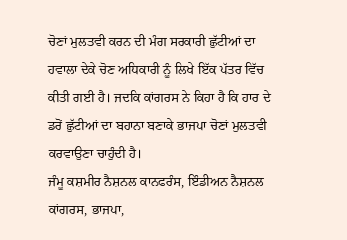ਚੋਣਾਂ ਮੁਲਤਵੀ ਕਰਨ ਦੀ ਮੰਗ ਸਰਕਾਰੀ ਛੁੱਟੀਆਂ ਦਾ ਹਵਾਲਾ ਦੇਕੇ ਚੋਣ ਅਧਿਕਾਰੀ ਨੂੰ ਲਿਖੇ ਇੱਕ ਪੱਤਰ ਵਿੱਚ ਕੀਤੀ ਗਈ ਹੈ। ਜਦਕਿ ਕਾਂਗਰਸ ਨੇ ਕਿਹਾ ਹੈ ਕਿ ਹਾਰ ਦੇ ਡਰੋਂ ਛੁੱਟੀਆਂ ਦਾ ਬਹਾਨਾ ਬਣਾਕੇ ਭਾਜਪਾ ਚੋਣਾਂ ਮੁਲਤਵੀ ਕਰਵਾਉਣਾ ਚਾਹੁੰਦੀ ਹੈ।
ਜੰਮੂ ਕਸ਼ਮੀਰ ਨੈਸ਼ਨਲ ਕਾਨਫਰੰਸ, ਇੰਡੀਅਨ ਨੈਸ਼ਨਲ ਕਾਂਗਰਸ, ਭਾਜਪਾ,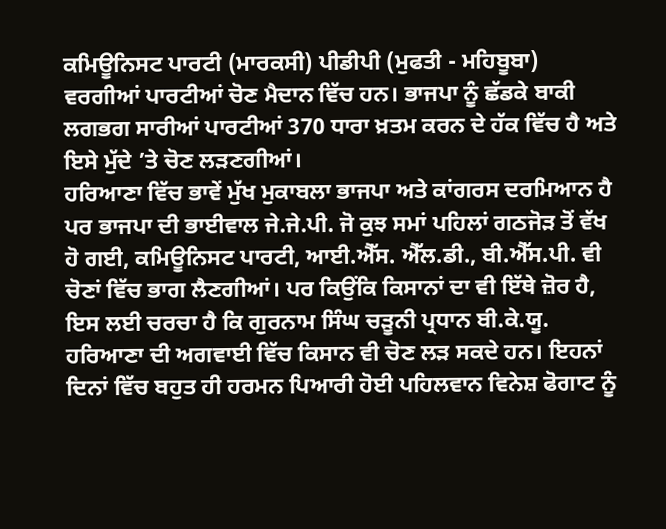ਕਮਿਊਨਿਸਟ ਪਾਰਟੀ (ਮਾਰਕਸੀ) ਪੀਡੀਪੀ (ਮੁਫਤੀ - ਮਹਿਬੂਬਾ) ਵਰਗੀਆਂ ਪਾਰਟੀਆਂ ਚੋਣ ਮੈਦਾਨ ਵਿੱਚ ਹਨ। ਭਾਜਪਾ ਨੂੰ ਛੱਡਕੇ ਬਾਕੀ ਲਗਭਗ ਸਾਰੀਆਂ ਪਾਰਟੀਆਂ 370 ਧਾਰਾ ਖ਼ਤਮ ਕਰਨ ਦੇ ਹੱਕ ਵਿੱਚ ਹੈ ਅਤੇ ਇਸੇ ਮੁੱਦੇ ’ਤੇ ਚੋਣ ਲੜਣਗੀਆਂ।
ਹਰਿਆਣਾ ਵਿੱਚ ਭਾਵੇਂ ਮੁੱਖ ਮੁਕਾਬਲਾ ਭਾਜਪਾ ਅਤੇ ਕਾਂਗਰਸ ਦਰਮਿਆਨ ਹੈ ਪਰ ਭਾਜਪਾ ਦੀ ਭਾਈਵਾਲ ਜੇ.ਜੇ.ਪੀ. ਜੋ ਕੁਝ ਸਮਾਂ ਪਹਿਲਾਂ ਗਠਜੋੜ ਤੋਂ ਵੱਖ ਹੋ ਗਈ, ਕਮਿਊਨਿਸਟ ਪਾਰਟੀ, ਆਈ.ਐੱਸ. ਐੱਲ.ਡੀ., ਬੀ.ਐੱਸ.ਪੀ. ਵੀ ਚੋਣਾਂ ਵਿੱਚ ਭਾਗ ਲੈਣਗੀਆਂ। ਪਰ ਕਿਉਂਕਿ ਕਿਸਾਨਾਂ ਦਾ ਵੀ ਇੱਥੇ ਜ਼ੋਰ ਹੈ, ਇਸ ਲਈ ਚਰਚਾ ਹੈ ਕਿ ਗੁਰਨਾਮ ਸਿੰਘ ਚੜੂਨੀ ਪ੍ਰਧਾਨ ਬੀ.ਕੇ.ਯੂ. ਹਰਿਆਣਾ ਦੀ ਅਗਵਾਈ ਵਿੱਚ ਕਿਸਾਨ ਵੀ ਚੋਣ ਲੜ ਸਕਦੇ ਹਨ। ਇਹਨਾਂ ਦਿਨਾਂ ਵਿੱਚ ਬਹੁਤ ਹੀ ਹਰਮਨ ਪਿਆਰੀ ਹੋਈ ਪਹਿਲਵਾਨ ਵਿਨੇਸ਼ ਫੋਗਾਟ ਨੂੰ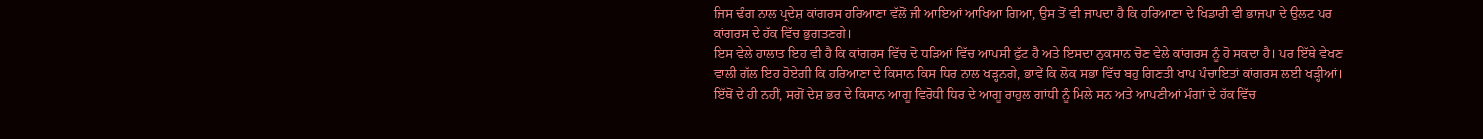ਜਿਸ ਢੰਗ ਨਾਲ ਪ੍ਰਦੇਸ਼ ਕਾਂਗਰਸ ਹਰਿਆਣਾ ਵੱਲੋਂ ਜੀ ਆਇਆਂ ਆਖਿਆ ਗਿਆ, ਉਸ ਤੋਂ ਵੀ ਜਾਪਦਾ ਹੈ ਕਿ ਹਰਿਆਣਾ ਦੇ ਖਿਡਾਰੀ ਵੀ ਭਾਜਪਾ ਦੇ ਉਲਟ ਪਰ ਕਾਂਗਰਸ ਦੇ ਹੱਕ ਵਿੱਚ ਭੁਗਤਣਗੇ।
ਇਸ ਵੇਲੇ ਹਾਲਾਤ ਇਹ ਵੀ ਹੈ ਕਿ ਕਾਂਗਰਸ ਵਿੱਚ ਦੋ ਧੜਿਆਂ ਵਿੱਚ ਆਪਸੀ ਫੁੱਟ ਹੈ ਅਤੇ ਇਸਦਾ ਨੁਕਸਾਨ ਚੋਣ ਵੇਲੇ ਕਾਂਗਰਸ ਨੂੰ ਹੋ ਸਕਦਾ ਹੈ। ਪਰ ਇੱਥੇ ਵੇਖਣ ਵਾਲੀ ਗੱਲ ਇਹ ਹੋਏਗੀ ਕਿ ਹਰਿਆਣਾ ਦੇ ਕਿਸਾਨ ਕਿਸ ਧਿਰ ਨਾਲ ਖੜ੍ਹਨਗੇ, ਭਾਵੇਂ ਕਿ ਲੋਕ ਸਭਾ ਵਿੱਚ ਬਹੁ ਗਿਣਤੀ ਖਾਪ ਪੰਚਾਇਤਾਂ ਕਾਂਗਰਸ ਲਈ ਖੜ੍ਹੀਆਂ। ਇੱਥੋਂ ਦੇ ਹੀ ਨਹੀਂ, ਸਗੋਂ ਦੇਸ਼ ਭਰ ਦੇ ਕਿਸਾਨ ਆਗੂ ਵਿਰੋਧੀ ਧਿਰ ਦੇ ਆਗੂ ਰਾਹੁਲ ਗਾਂਧੀ ਨੂੰ ਮਿਲੇ ਸਨ ਅਤੇ ਆਪਣੀਆਂ ਮੰਗਾਂ ਦੇ ਹੱਕ ਵਿੱਚ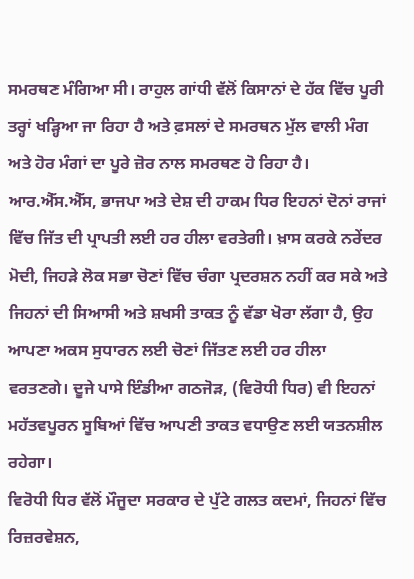ਸਮਰਥਣ ਮੰਗਿਆ ਸੀ। ਰਾਹੁਲ ਗਾਂਧੀ ਵੱਲੋਂ ਕਿਸਾਨਾਂ ਦੇ ਹੱਕ ਵਿੱਚ ਪੂਰੀ ਤਰ੍ਹਾਂ ਖੜ੍ਹਿਆ ਜਾ ਰਿਹਾ ਹੈ ਅਤੇ ਫ਼ਸਲਾਂ ਦੇ ਸਮਰਥਨ ਮੁੱਲ ਵਾਲੀ ਮੰਗ ਅਤੇ ਹੋਰ ਮੰਗਾਂ ਦਾ ਪੂਰੇ ਜ਼ੋਰ ਨਾਲ ਸਮਰਥਣ ਹੋ ਰਿਹਾ ਹੈ।
ਆਰ.ਐੱਸ.ਐੱਸ, ਭਾਜਪਾ ਅਤੇ ਦੇਸ਼ ਦੀ ਹਾਕਮ ਧਿਰ ਇਹਨਾਂ ਦੋਨਾਂ ਰਾਜਾਂ ਵਿੱਚ ਜਿੱਤ ਦੀ ਪ੍ਰਾਪਤੀ ਲਈ ਹਰ ਹੀਲਾ ਵਰਤੇਗੀ। ਖ਼ਾਸ ਕਰਕੇ ਨਰੇਂਦਰ ਮੋਦੀ, ਜਿਹੜੇ ਲੋਕ ਸਭਾ ਚੋਣਾਂ ਵਿੱਚ ਚੰਗਾ ਪ੍ਰਦਰਸ਼ਨ ਨਹੀਂ ਕਰ ਸਕੇ ਅਤੇ ਜਿਹਨਾਂ ਦੀ ਸਿਆਸੀ ਅਤੇ ਸ਼ਖਸੀ ਤਾਕਤ ਨੂੰ ਵੱਡਾ ਖੋਰਾ ਲੱਗਾ ਹੈ, ਉਹ ਆਪਣਾ ਅਕਸ ਸੁਧਾਰਨ ਲਈ ਚੋਣਾਂ ਜਿੱਤਣ ਲਈ ਹਰ ਹੀਲਾ ਵਰਤਣਗੇ। ਦੂਜੇ ਪਾਸੇ ਇੰਡੀਆ ਗਠਜੋੜ, (ਵਿਰੋਧੀ ਧਿਰ) ਵੀ ਇਹਨਾਂ ਮਹੱਤਵਪੂਰਨ ਸੂਬਿਆਂ ਵਿੱਚ ਆਪਣੀ ਤਾਕਤ ਵਧਾਉਣ ਲਈ ਯਤਨਸ਼ੀਲ ਰਹੇਗਾ।
ਵਿਰੋਧੀ ਧਿਰ ਵੱਲੋਂ ਮੌਜੂਦਾ ਸਰਕਾਰ ਦੇ ਪੁੱਟੇ ਗਲਤ ਕਦਮਾਂ, ਜਿਹਨਾਂ ਵਿੱਚ ਰਿਜ਼ਰਵੇਸ਼ਨ,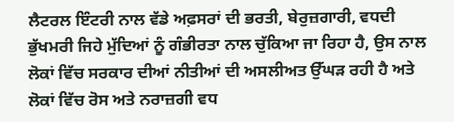ਲੈਟਰਲ ਇੰਟਰੀ ਨਾਲ ਵੱਡੇ ਅਫ਼ਸਰਾਂ ਦੀ ਭਰਤੀ, ਬੇਰੁਜ਼ਗਾਰੀ, ਵਧਦੀ ਭੁੱਖਮਰੀ ਜਿਹੇ ਮੁੱਦਿਆਂ ਨੂੰ ਗੰਭੀਰਤਾ ਨਾਲ ਚੁੱਕਿਆ ਜਾ ਰਿਹਾ ਹੈ, ਉਸ ਨਾਲ ਲੋਕਾਂ ਵਿੱਚ ਸਰਕਾਰ ਦੀਆਂ ਨੀਤੀਆਂ ਦੀ ਅਸਲੀਅਤ ਉੱਘੜ ਰਹੀ ਹੈ ਅਤੇ ਲੋਕਾਂ ਵਿੱਚ ਰੋਸ ਅਤੇ ਨਰਾਜ਼ਗੀ ਵਧ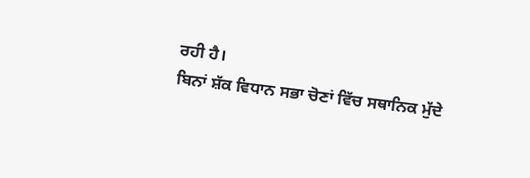ਰਹੀ ਹੈ।
ਬਿਨਾਂ ਸ਼ੱਕ ਵਿਧਾਨ ਸਭਾ ਚੋਣਾਂ ਵਿੱਚ ਸਥਾਨਿਕ ਮੁੱਦੇ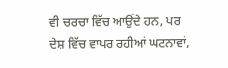ਵੀ ਚਰਚਾ ਵਿੱਚ ਆਉਂਦੇ ਹਨ, ਪਰ ਦੇਸ਼ ਵਿੱਚ ਵਾਪਰ ਰਹੀਆਂ ਘਟਨਾਵਾਂ,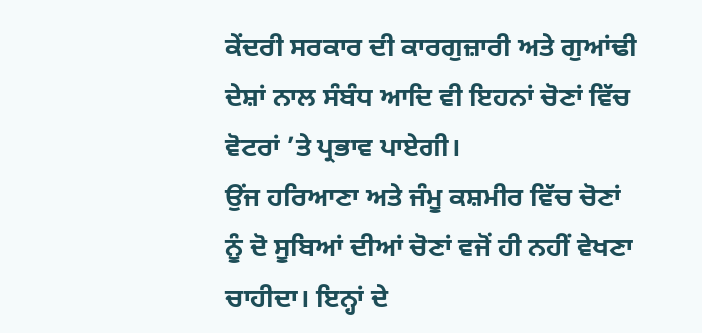ਕੇਂਦਰੀ ਸਰਕਾਰ ਦੀ ਕਾਰਗੁਜ਼ਾਰੀ ਅਤੇ ਗੁਆਂਢੀ ਦੇਸ਼ਾਂ ਨਾਲ ਸੰਬੰਧ ਆਦਿ ਵੀ ਇਹਨਾਂ ਚੋਣਾਂ ਵਿੱਚ ਵੋਟਰਾਂ ’ਤੇ ਪ੍ਰਭਾਵ ਪਾਏਗੀ।
ਉਂਜ ਹਰਿਆਣਾ ਅਤੇ ਜੰਮੂ ਕਸ਼ਮੀਰ ਵਿੱਚ ਚੋਣਾਂ ਨੂੰ ਦੋ ਸੂਬਿਆਂ ਦੀਆਂ ਚੋਣਾਂ ਵਜੋਂ ਹੀ ਨਹੀਂ ਵੇਖਣਾ ਚਾਹੀਦਾ। ਇਨ੍ਹਾਂ ਦੇ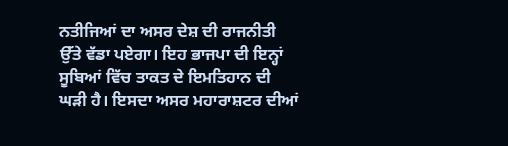ਨਤੀਜਿਆਂ ਦਾ ਅਸਰ ਦੇਸ਼ ਦੀ ਰਾਜਨੀਤੀ ਉੱਤੇ ਵੱਡਾ ਪਏਗਾ। ਇਹ ਭਾਜਪਾ ਦੀ ਇਨ੍ਹਾਂ ਸੂਬਿਆਂ ਵਿੱਚ ਤਾਕਤ ਦੇ ਇਮਤਿਹਾਨ ਦੀ ਘੜੀ ਹੈ। ਇਸਦਾ ਅਸਰ ਮਹਾਰਾਸ਼ਟਰ ਦੀਆਂ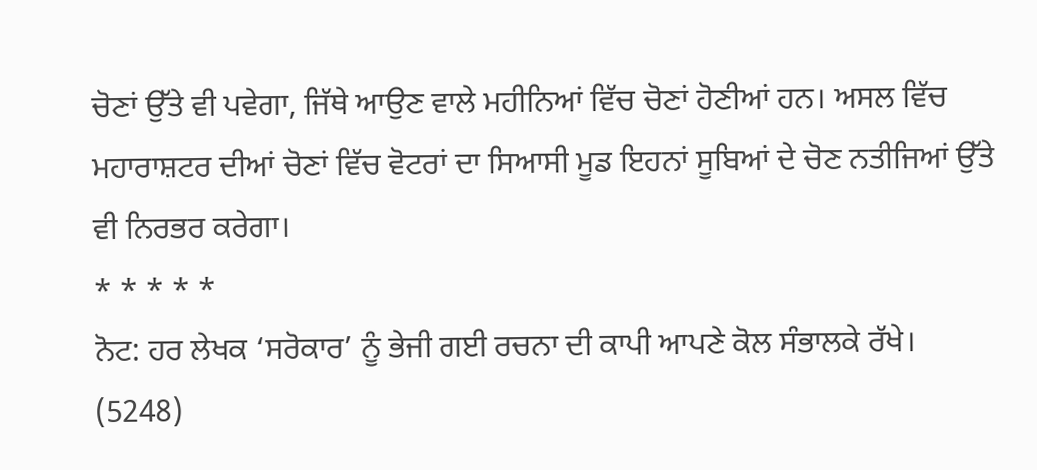ਚੋਣਾਂ ਉੱਤੇ ਵੀ ਪਵੇਗਾ, ਜਿੱਥੇ ਆਉਣ ਵਾਲੇ ਮਹੀਨਿਆਂ ਵਿੱਚ ਚੋਣਾਂ ਹੋਣੀਆਂ ਹਨ। ਅਸਲ ਵਿੱਚ ਮਹਾਰਾਸ਼ਟਰ ਦੀਆਂ ਚੋਣਾਂ ਵਿੱਚ ਵੋਟਰਾਂ ਦਾ ਸਿਆਸੀ ਮੂਡ ਇਹਨਾਂ ਸੂਬਿਆਂ ਦੇ ਚੋਣ ਨਤੀਜਿਆਂ ਉੱਤੇ ਵੀ ਨਿਰਭਰ ਕਰੇਗਾ।
* * * * *
ਨੋਟ: ਹਰ ਲੇਖਕ ‘ਸਰੋਕਾਰ’ ਨੂੰ ਭੇਜੀ ਗਈ ਰਚਨਾ ਦੀ ਕਾਪੀ ਆਪਣੇ ਕੋਲ ਸੰਭਾਲਕੇ ਰੱਖੇ।
(5248)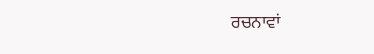ਰਚਨਾਵਾਂ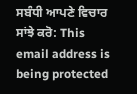ਸਬੰਧੀ ਆਪਣੇ ਵਿਚਾਰ ਸਾਂਝੇ ਕਰੋ: This email address is being protected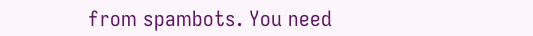from spambots. You need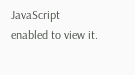JavaScript enabled to view it.